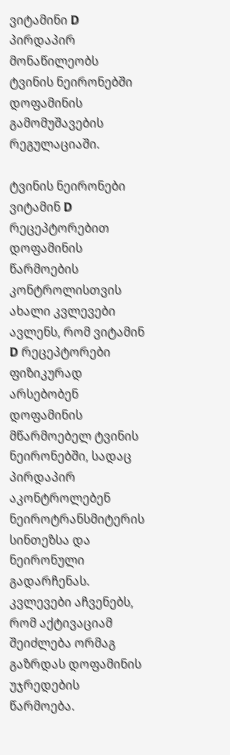ვიტამინი D პირდაპირ მონაწილეობს ტვინის ნეირონებში დოფამინის გამომუშავების რეგულაციაში.

ტვინის ნეირონები ვიტამინ D რეცეპტორებით დოფამინის წარმოების კონტროლისთვის
ახალი კვლევები ავლენს, რომ ვიტამინ D რეცეპტორები ფიზიკურად არსებობენ დოფამინის მწარმოებელ ტვინის ნეირონებში, სადაც პირდაპირ აკონტროლებენ ნეიროტრანსმიტერის სინთეზსა და ნეირონული გადარჩენას. კვლევები აჩვენებს, რომ აქტივაციამ შეიძლება ორმაგ გაზრდას დოფამინის უჯრედების წარმოება.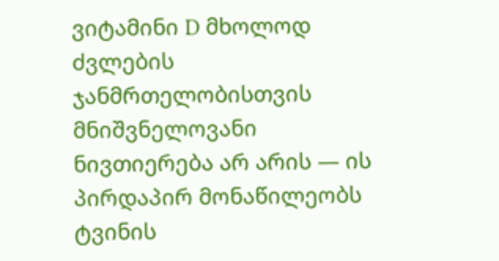ვიტამინი D მხოლოდ ძვლების ჯანმრთელობისთვის მნიშვნელოვანი ნივთიერება არ არის — ის პირდაპირ მონაწილეობს ტვინის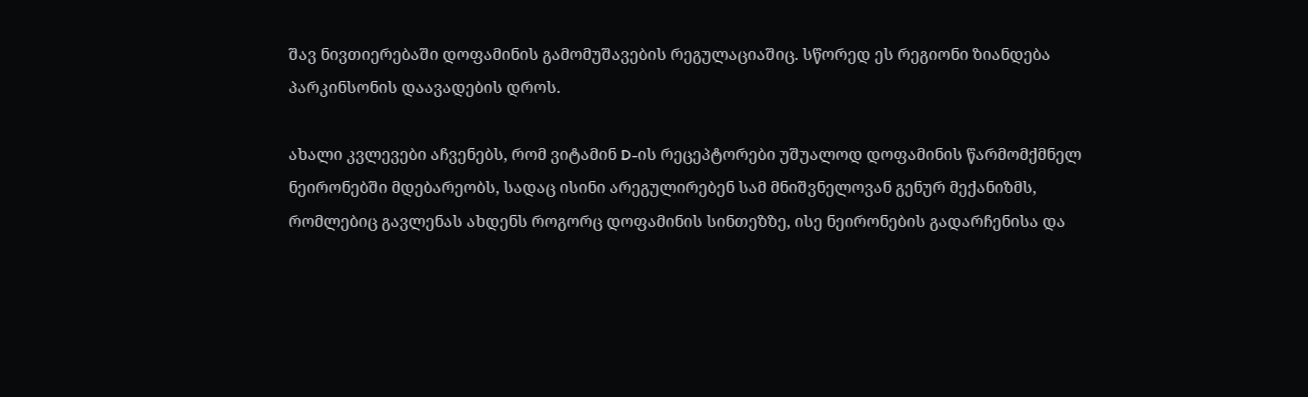შავ ნივთიერებაში დოფამინის გამომუშავების რეგულაციაშიც. სწორედ ეს რეგიონი ზიანდება პარკინსონის დაავადების დროს.

ახალი კვლევები აჩვენებს, რომ ვიტამინ D-ის რეცეპტორები უშუალოდ დოფამინის წარმომქმნელ ნეირონებში მდებარეობს, სადაც ისინი არეგულირებენ სამ მნიშვნელოვან გენურ მექანიზმს, რომლებიც გავლენას ახდენს როგორც დოფამინის სინთეზზე, ისე ნეირონების გადარჩენისა და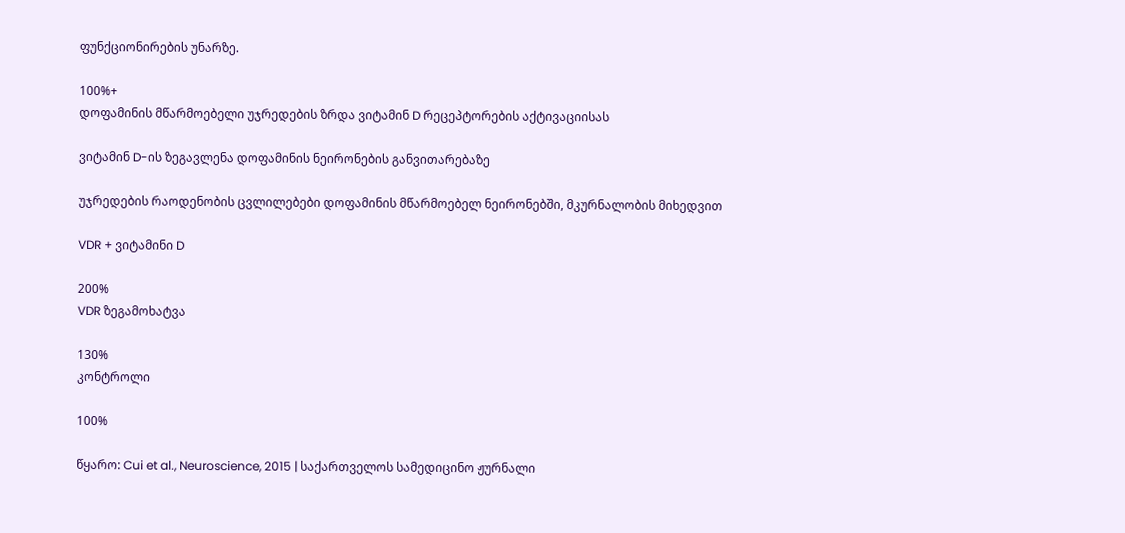ფუნქციონირების უნარზე.

100%+
დოფამინის მწარმოებელი უჯრედების ზრდა ვიტამინ D რეცეპტორების აქტივაციისას

ვიტამინ D-ის ზეგავლენა დოფამინის ნეირონების განვითარებაზე

უჯრედების რაოდენობის ცვლილებები დოფამინის მწარმოებელ ნეირონებში, მკურნალობის მიხედვით

VDR + ვიტამინი D

200%
VDR ზეგამოხატვა

130%
კონტროლი

100%

წყარო: Cui et al., Neuroscience, 2015 | საქართველოს სამედიცინო ჟურნალი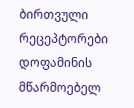ბირთვული რეცეპტორები დოფამინის მწარმოებელ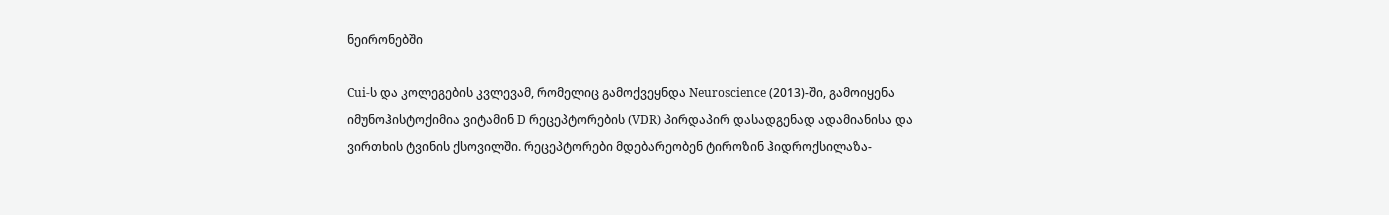ნეირონებში

Cui-ს და კოლეგების კვლევამ, რომელიც გამოქვეყნდა Neuroscience (2013)-ში, გამოიყენა იმუნოჰისტოქიმია ვიტამინ D რეცეპტორების (VDR) პირდაპირ დასადგენად ადამიანისა და ვირთხის ტვინის ქსოვილში. რეცეპტორები მდებარეობენ ტიროზინ ჰიდროქსილაზა-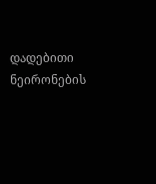დადებითი ნეირონების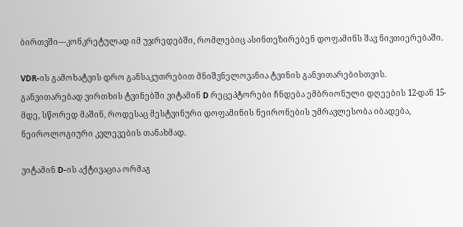ბირთვში—კონკრეტულად იმ უჯრედებში, რომლებიც ასინთეზირებენ დოფამინს შავ ნივთიერებაში.

VDR-ის გამოხატვის დრო განსაკუთრებით მნიშვნელოვანია ტვინის განვითარებისთვის. განვითარებად ვირთხის ტვინებში ვიტამინ D რეცეპტორები ჩნდება ემბრიონული დღეების 12-დან 15-მდე, სწორედ მაშინ, როდესაც მესტვინური დოფამინის ნეირონების უმრავლესობა იბადება, ნეიროლოგიური კვლევების თანახმად.

ვიტამინ D-ის აქტივაცია ორმაგ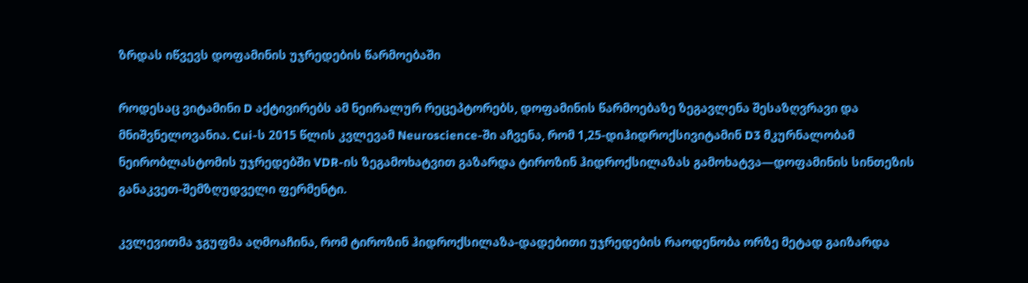ზრდას იწვევს დოფამინის უჯრედების წარმოებაში

როდესაც ვიტამინი D აქტივირებს ამ ნეირალურ რეცეპტორებს, დოფამინის წარმოებაზე ზეგავლენა შესაზღვრავი და მნიშვნელოვანია. Cui-ს 2015 წლის კვლევამ Neuroscience-ში აჩვენა, რომ 1,25-დიჰიდროქსივიტამინ D3 მკურნალობამ ნეირობლასტომის უჯრედებში VDR-ის ზეგამოხატვით გაზარდა ტიროზინ ჰიდროქსილაზას გამოხატვა—დოფამინის სინთეზის განაკვეთ-შემზღუდველი ფერმენტი.

კვლევითმა ჯგუფმა აღმოაჩინა, რომ ტიროზინ ჰიდროქსილაზა-დადებითი უჯრედების რაოდენობა ორზე მეტად გაიზარდა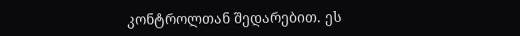კონტროლთან შედარებით. ეს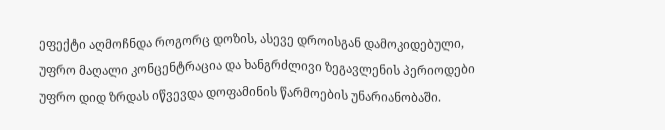ეფექტი აღმოჩნდა როგორც დოზის, ასევე დროისგან დამოკიდებული, უფრო მაღალი კონცენტრაცია და ხანგრძლივი ზეგავლენის პერიოდები უფრო დიდ ზრდას იწვევდა დოფამინის წარმოების უნარიანობაში.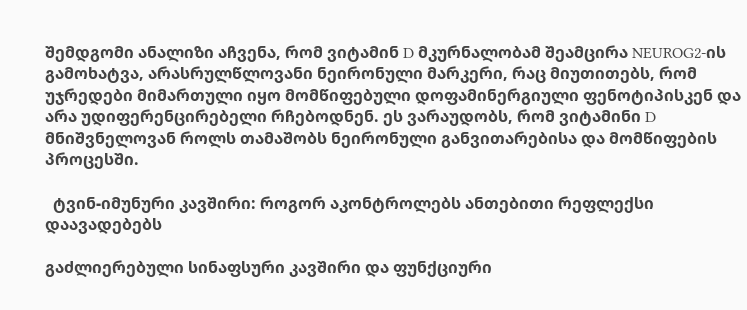შემდგომი ანალიზი აჩვენა, რომ ვიტამინ D მკურნალობამ შეამცირა NEUROG2-ის გამოხატვა, არასრულწლოვანი ნეირონული მარკერი, რაც მიუთითებს, რომ უჯრედები მიმართული იყო მომწიფებული დოფამინერგიული ფენოტიპისკენ და არა უდიფერენცირებელი რჩებოდნენ. ეს ვარაუდობს, რომ ვიტამინი D მნიშვნელოვან როლს თამაშობს ნეირონული განვითარებისა და მომწიფების პროცესში.

  ტვინ-იმუნური კავშირი: როგორ აკონტროლებს ანთებითი რეფლექსი დაავადებებს

გაძლიერებული სინაფსური კავშირი და ფუნქციური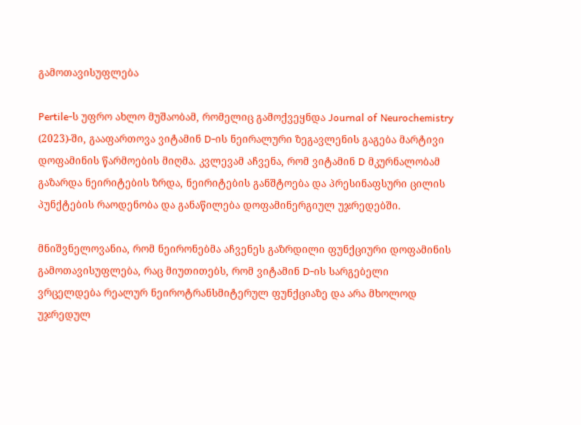გამოთავისუფლება

Pertile-ს უფრო ახლო მუშაობამ, რომელიც გამოქვეყნდა Journal of Neurochemistry (2023)-ში, გააფართოვა ვიტამინ D-ის ნეირალური ზეგავლენის გაგება მარტივი დოფამინის წარმოების მიღმა. კვლევამ აჩვენა, რომ ვიტამინ D მკურნალობამ გაზარდა ნეირიტების ზრდა, ნეირიტების განშტოება და პრესინაფსური ცილის პუნქტების რაოდენობა და განაწილება დოფამინერგიულ უჯრედებში.

მნიშვნელოვანია, რომ ნეირონებმა აჩვენეს გაზრდილი ფუნქციური დოფამინის გამოთავისუფლება, რაც მიუთითებს, რომ ვიტამინ D-ის სარგებელი ვრცელდება რეალურ ნეიროტრანსმიტერულ ფუნქციაზე და არა მხოლოდ უჯრედულ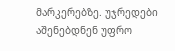მარკერებზე. უჯრედები აშენებდნენ უფრო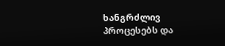ხანგრძლივ პროცესებს და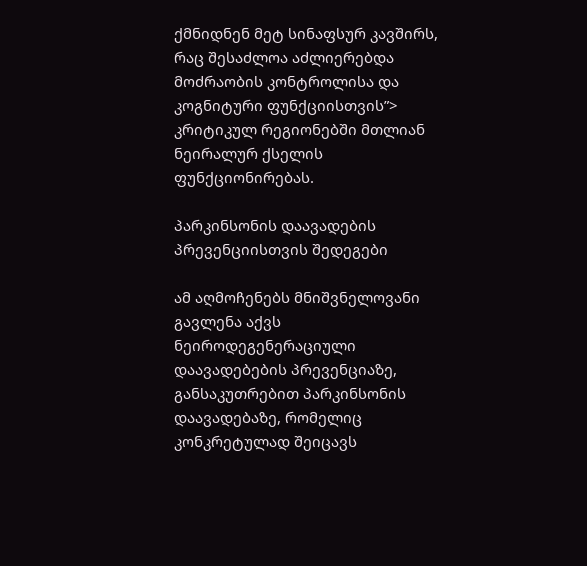ქმნიდნენ მეტ სინაფსურ კავშირს, რაც შესაძლოა აძლიერებდა მოძრაობის კონტროლისა და კოგნიტური ფუნქციისთვის”> კრიტიკულ რეგიონებში მთლიან ნეირალურ ქსელის ფუნქციონირებას.

პარკინსონის დაავადების პრევენციისთვის შედეგები

ამ აღმოჩენებს მნიშვნელოვანი გავლენა აქვს ნეიროდეგენერაციული დაავადებების პრევენციაზე, განსაკუთრებით პარკინსონის დაავადებაზე, რომელიც კონკრეტულად შეიცავს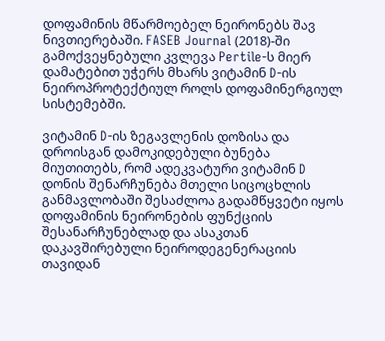დოფამინის მწარმოებელ ნეირონებს შავ ნივთიერებაში. FASEB Journal (2018)-ში გამოქვეყნებული კვლევა Pertile-ს მიერ დამატებით უჭერს მხარს ვიტამინ D-ის ნეიროპროტექტიულ როლს დოფამინერგიულ სისტემებში.

ვიტამინ D-ის ზეგავლენის დოზისა და დროისგან დამოკიდებული ბუნება მიუთითებს, რომ ადეკვატური ვიტამინ D დონის შენარჩუნება მთელი სიცოცხლის განმავლობაში შესაძლოა გადამწყვეტი იყოს დოფამინის ნეირონების ფუნქციის შესანარჩუნებლად და ასაკთან დაკავშირებული ნეიროდეგენერაციის თავიდან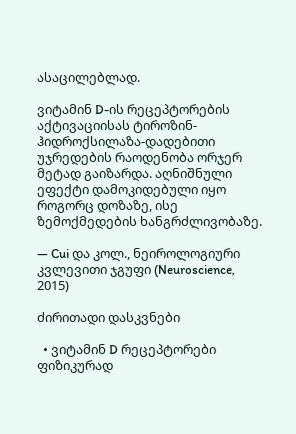ასაცილებლად.

ვიტამინ D-ის რეცეპტორების აქტივაციისას ტიროზინ-ჰიდროქსილაზა-დადებითი უჯრედების რაოდენობა ორჯერ მეტად გაიზარდა. აღნიშნული ეფექტი დამოკიდებული იყო როგორც დოზაზე, ისე ზემოქმედების ხანგრძლივობაზე.

— Cui და კოლ., ნეიროლოგიური კვლევითი ჯგუფი (Neuroscience, 2015)

ძირითადი დასკვნები

  • ვიტამინ D რეცეპტორები ფიზიკურად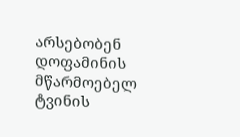არსებობენ დოფამინის მწარმოებელ ტვინის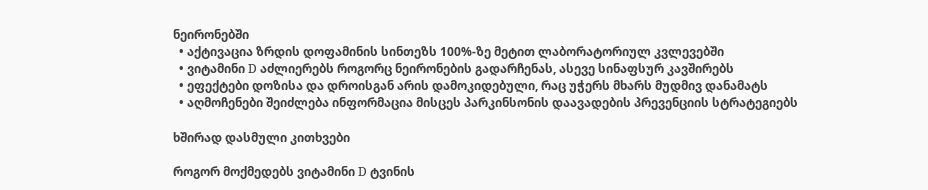ნეირონებში
  • აქტივაცია ზრდის დოფამინის სინთეზს 100%-ზე მეტით ლაბორატორიულ კვლევებში
  • ვიტამინი D აძლიერებს როგორც ნეირონების გადარჩენას, ასევე სინაფსურ კავშირებს
  • ეფექტები დოზისა და დროისგან არის დამოკიდებული, რაც უჭერს მხარს მუდმივ დანამატს
  • აღმოჩენები შეიძლება ინფორმაცია მისცეს პარკინსონის დაავადების პრევენციის სტრატეგიებს

ხშირად დასმული კითხვები

როგორ მოქმედებს ვიტამინი D ტვინის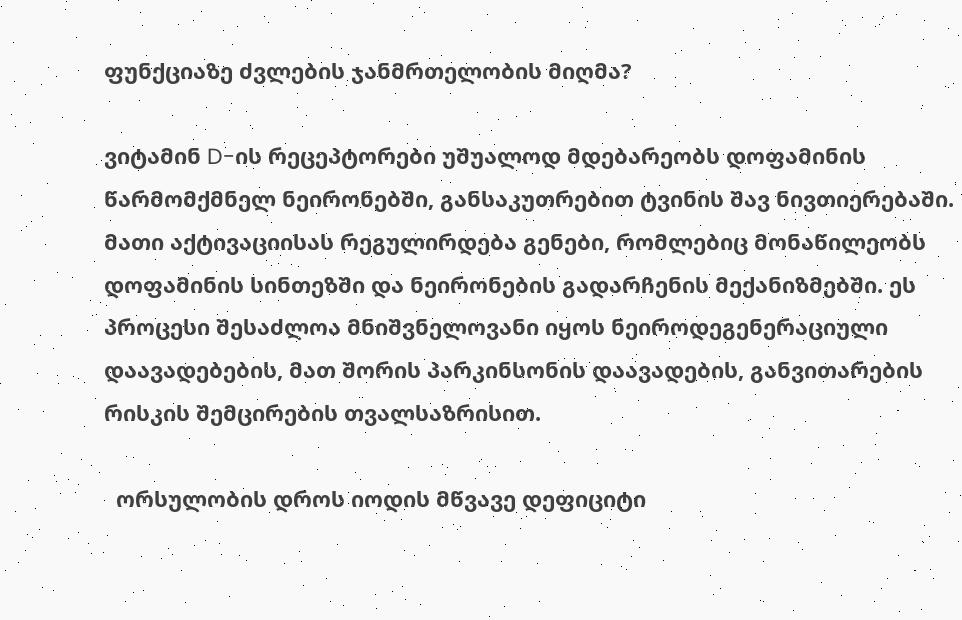ფუნქციაზე ძვლების ჯანმრთელობის მიღმა?

ვიტამინ D-ის რეცეპტორები უშუალოდ მდებარეობს დოფამინის წარმომქმნელ ნეირონებში, განსაკუთრებით ტვინის შავ ნივთიერებაში. მათი აქტივაციისას რეგულირდება გენები, რომლებიც მონაწილეობს დოფამინის სინთეზში და ნეირონების გადარჩენის მექანიზმებში. ეს პროცესი შესაძლოა მნიშვნელოვანი იყოს ნეიროდეგენერაციული დაავადებების, მათ შორის პარკინსონის დაავადების, განვითარების რისკის შემცირების თვალსაზრისით.

  ორსულობის დროს იოდის მწვავე დეფიციტი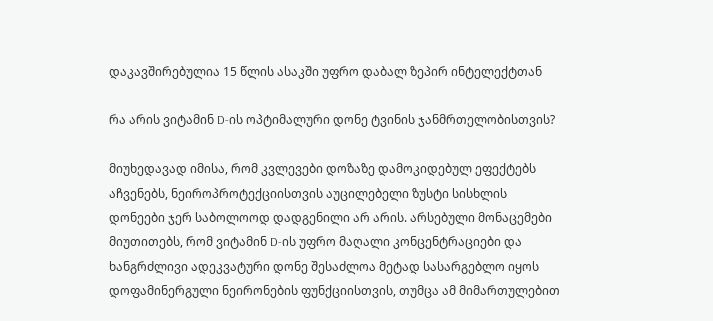დაკავშირებულია 15 წლის ასაკში უფრო დაბალ ზეპირ ინტელექტთან

რა არის ვიტამინ D-ის ოპტიმალური დონე ტვინის ჯანმრთელობისთვის?

მიუხედავად იმისა, რომ კვლევები დოზაზე დამოკიდებულ ეფექტებს აჩვენებს, ნეიროპროტექციისთვის აუცილებელი ზუსტი სისხლის დონეები ჯერ საბოლოოდ დადგენილი არ არის. არსებული მონაცემები მიუთითებს, რომ ვიტამინ D-ის უფრო მაღალი კონცენტრაციები და ხანგრძლივი ადეკვატური დონე შესაძლოა მეტად სასარგებლო იყოს დოფამინერგული ნეირონების ფუნქციისთვის, თუმცა ამ მიმართულებით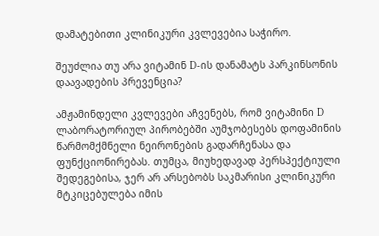დამატებითი კლინიკური კვლევებია საჭირო.

შეუძლია თუ არა ვიტამინ D-ის დანამატს პარკინსონის დაავადების პრევენცია?

ამჟამინდელი კვლევები აჩვენებს, რომ ვიტამინი D ლაბორატორიულ პირობებში აუმჯობესებს დოფამინის წარმომქმნელი ნეირონების გადარჩენასა და ფუნქციონირებას. თუმცა, მიუხედავად პერსპექტიული შედეგებისა, ჯერ არ არსებობს საკმარისი კლინიკური მტკიცებულება იმის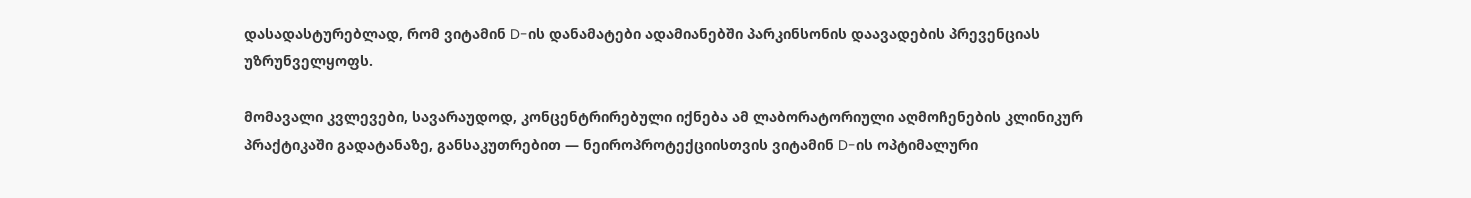დასადასტურებლად, რომ ვიტამინ D-ის დანამატები ადამიანებში პარკინსონის დაავადების პრევენციას უზრუნველყოფს.

მომავალი კვლევები, სავარაუდოდ, კონცენტრირებული იქნება ამ ლაბორატორიული აღმოჩენების კლინიკურ პრაქტიკაში გადატანაზე, განსაკუთრებით — ნეიროპროტექციისთვის ვიტამინ D-ის ოპტიმალური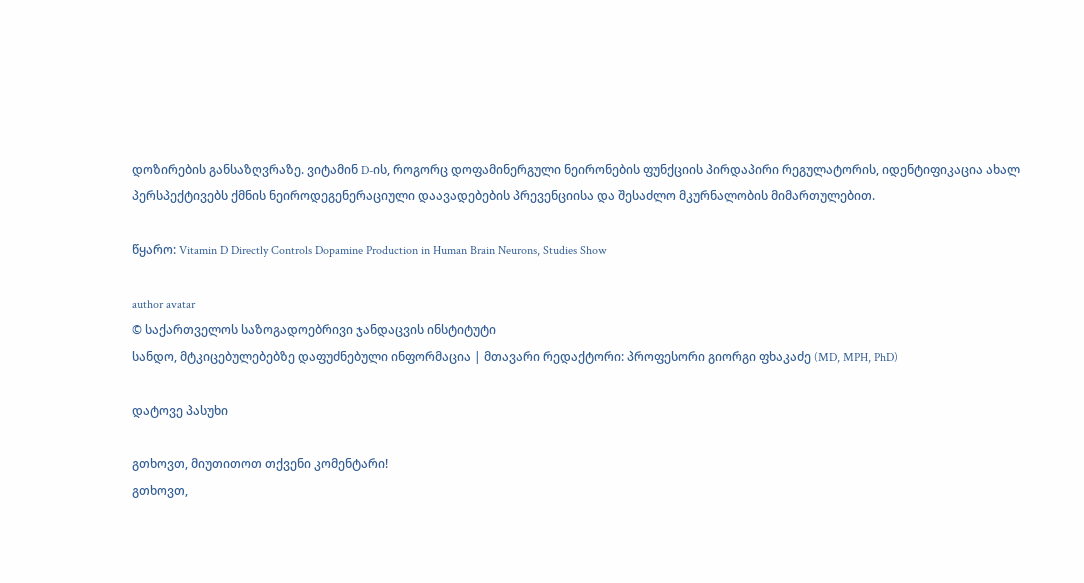დოზირების განსაზღვრაზე. ვიტამინ D-ის, როგორც დოფამინერგული ნეირონების ფუნქციის პირდაპირი რეგულატორის, იდენტიფიკაცია ახალ პერსპექტივებს ქმნის ნეიროდეგენერაციული დაავადებების პრევენციისა და შესაძლო მკურნალობის მიმართულებით.

წყარო: Vitamin D Directly Controls Dopamine Production in Human Brain Neurons, Studies Show

author avatar
© საქართველოს საზოგადოებრივი ჯანდაცვის ინსტიტუტი
სანდო, მტკიცებულებებზე დაფუძნებული ინფორმაცია | მთავარი რედაქტორი: პროფესორი გიორგი ფხაკაძე (MD, MPH, PhD)

დატოვე პასუხი

გთხოვთ, მიუთითოთ თქვენი კომენტარი!
გთხოვთ,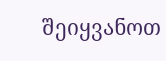შეიყვანოთ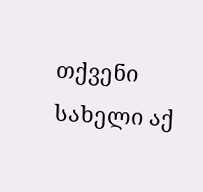თქვენი სახელი აქ